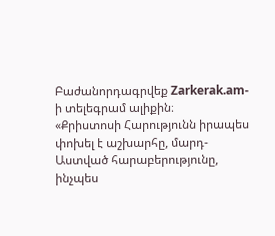Բաժանորդագրվեք Zarkerak.am-ի տելեգրամ ալիքին։
«Քրիստոսի Հարությունն իրապես փոխել է աշխարհը, մարդ-Աստված հարաբերությունը, ինչպես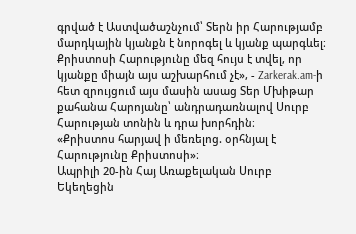գրված է Աստվածաշնչում՝ Տերն իր Հարությամբ մարդկային կյանքն է նորոգել և կյանք պարգևել։ Քրիստոսի Հարությունը մեզ հույս է տվել, որ կյանքը միայն այս աշխարհում չէ», - Zarkerak.am-ի հետ զրույցում այս մասին ասաց Տեր Մխիթար քահանա Հարոյանը՝ անդրադառնալով Սուրբ Հարության տոնին և դրա խորհդին։
«Քրիստոս հարյավ ի մեռելոց. օրհնյալ է Հարությունը Քրիստոսի»։
Ապրիլի 20-ին Հայ Առաքելական Սուրբ Եկեղեցին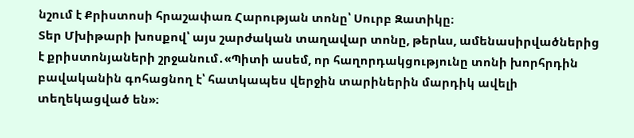նշում է Քրիստոսի հրաշափառ Հարության տոնը՝ Սուրբ Զատիկը։
Տեր Մխիթարի խոսքով՝ այս շարժական տաղավար տոնը, թերևս, ամենասիրվածներից է քրիստոնյաների շրջանում․«Պիտի ասեմ, որ հաղորդակցությունը տոնի խորհրդին բավականին գոհացնող է՝ հատկապես վերջին տարիներին մարդիկ ավելի տեղեկացված են»։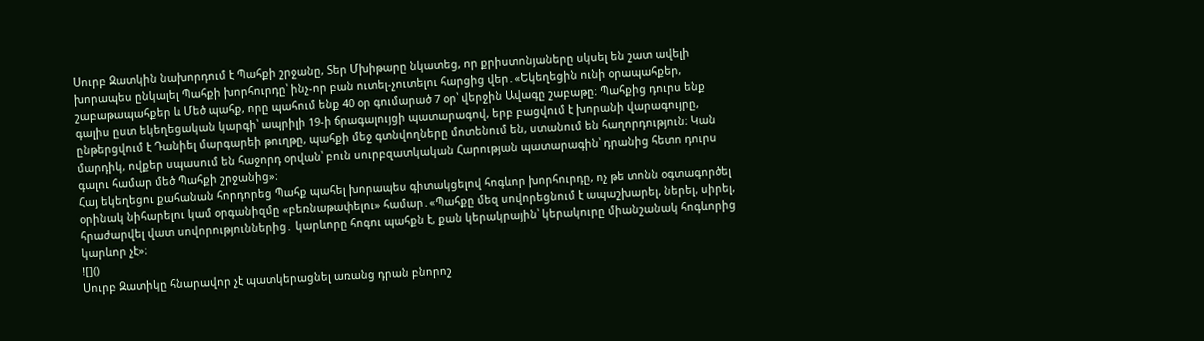Սուրբ Զատկին նախորդում է Պահքի շրջանը, Տեր Մխիթարը նկատեց, որ քրիստոնյաները սկսել են շատ ավելի խորապես ընկալել Պահքի խորհուրդը՝ ինչ-որ բան ուտել-չուտելու հարցից վեր․«Եկեղեցին ունի օրապահքեր, շաբաթապահքեր և Մեծ պահք, որը պահում ենք 40 օր գումարած 7 օր՝ վերջին Ավագը շաբաթը։ Պահքից դուրս ենք գալիս ըստ եկեղեցական կարգի՝ ապրիլի 19-ի ճրագալույցի պատարագով, երբ բացվում է խորանի վարագույրը, ընթերցվում է Դանիել մարգարեի թուղթը, պահքի մեջ գտնվողները մոտենում են, ստանում են հաղորդություն։ Կան մարդիկ, ովքեր սպասում են հաջորդ օրվան՝ բուն սուրբզատկական Հարության պատարագին՝ դրանից հետո դուրս գալու համար մեծ Պահքի շրջանից»։
Հայ եկեղեցու քահանան հորդորեց Պահք պահել խորապես գիտակցելով հոգևոր խորհուրդը, ոչ թե տոնն օգտագործել օրինակ նիհարելու կամ օրգանիզմը «բեռնաթափելու» համար․«Պահքը մեզ սովորեցնում է ապաշխարել, ներել, սիրել, հրաժարվել վատ սովորություններից․ կարևորը հոգու պահքն է, քան կերակրային՝ կերակուրը միանշանակ հոգևորից կարևոր չէ»։
![]()
Սուրբ Զատիկը հնարավոր չէ պատկերացնել առանց դրան բնորոշ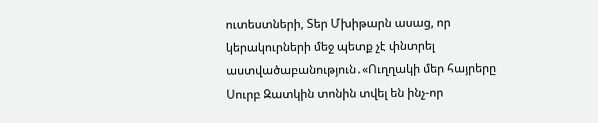ուտեստների, Տեր Մխիթարն ասաց, որ կերակուրների մեջ պետք չէ փնտրել աստվածաբանություն․«Ուղղակի մեր հայրերը Սուրբ Զատկին տոնին տվել են ինչ-որ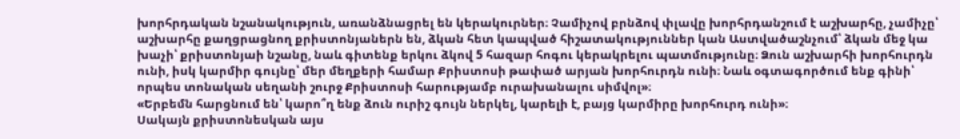խորհրդական նշանակություն, առանձնացրել են կերակուրներ։ Չամիչով բրնձով փլավը խորհրդանշում է աշխարհը, չամիչը՝ աշխարհը քաղցրացնող քրիստոնյաներն են, ձկան հետ կապված հիշատակություններ կան Աստվածաշնչում՝ ձկան մեջ կա խաչի՝ քրիստոնյաի նշանը, նաև գիտենք երկու ձկով 5 հազար հոգու կերակրելու պատմությունը։ Ձուն աշխարհի խորհուրդն ունի, իսկ կարմիր գույնը՝ մեր մեղքերի համար Քրիստոսի թափած արյան խորհուրդն ունի։ Նաև օգտագործում ենք գինի՝ որպես տոնական սեղանի շուրջ Քրիստոսի հարությամբ ուրախանալու սիմվոլ»։
«Երբեմն հարցնում են՝ կարո՞ղ ենք ձուն ուրիշ գույն ներկել, կարելի է, բայց կարմիրը խորհուրդ ունի»։
Սակայն քրիստոնեսկան այս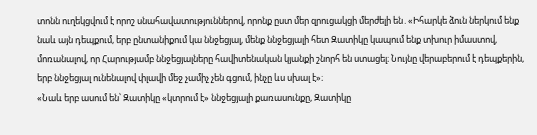տոնն ուղեկցվում է որոշ սնահավատություններով, որոնք ըստ մեր զրուցակցի մերժելի են․«Իհարկե ձուն ներկում ենք նաև այն դեպքում, երբ ընտանիքում կա ննջեցյալ, մենք ննջեցյալի հետ Զատիկը կապում ենք տխուր իմաստով, մոռանալով, որ Հարությամբ ննջեցյալները հավիտենական կյանքի շնորհ են ստացել։ Նույնը վերաբերում է դեպքերին, երբ ննջեցյալ ունենալով փլավի մեջ չամիչ չեն գցում, ինչը ևս սխալ է»։
«Նաև երբ ասում են՝ Զատիկը «կտրում է» ննջեցյալի քառասունքը, Զատիկը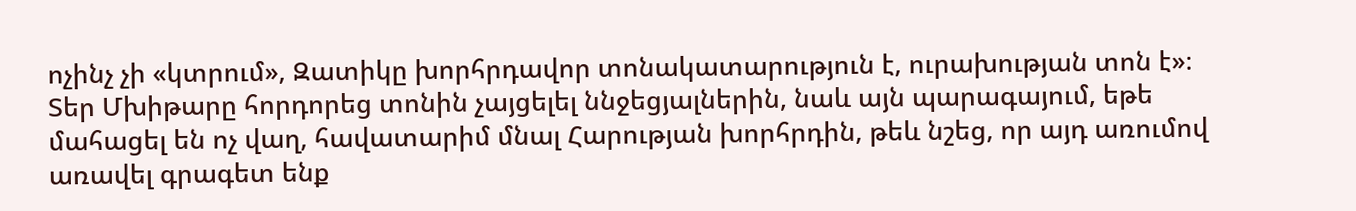ոչինչ չի «կտրում», Զատիկը խորհրդավոր տոնակատարություն է, ուրախության տոն է»։
Տեր Մխիթարը հորդորեց տոնին չայցելել ննջեցյալներին, նաև այն պարագայում, եթե մահացել են ոչ վաղ, հավատարիմ մնալ Հարության խորհրդին, թեև նշեց, որ այդ առումով առավել գրագետ ենք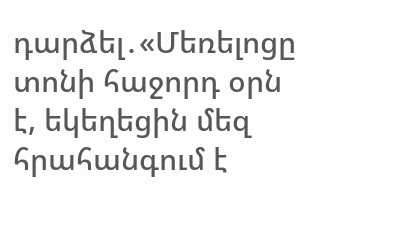դարձել․«Մեռելոցը տոնի հաջորդ օրն է, եկեղեցին մեզ հրահանգում է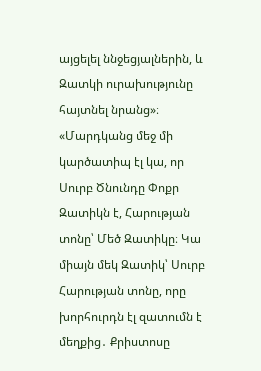այցելել ննջեցյալներին, և Զատկի ուրախությունը հայտնել նրանց»։
«Մարդկանց մեջ մի կարծատիպ էլ կա, որ Սուրբ Ծնունդը Փոքր Զատիկն է, Հարության տոնը՝ Մեծ Զատիկը։ Կա միայն մեկ Զատիկ՝ Սուրբ Հարության տոնը, որը խորհուրդն էլ զատումն է մեղքից․ Քրիստոսը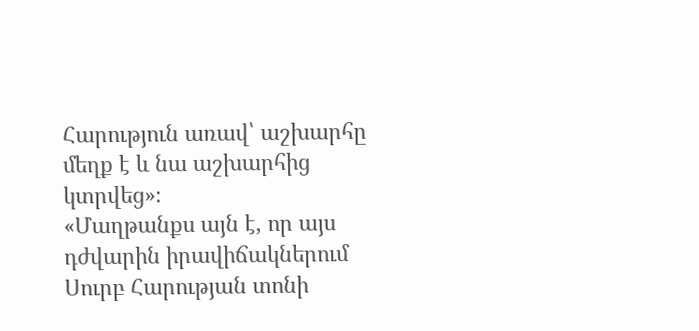Հարություն առավ՝ աշխարհը մեղք է և նա աշխարհից կտրվեց»։
«Մաղթանքս այն է, որ այս դժվարին իրավիճակներում Սուրբ Հարության տոնի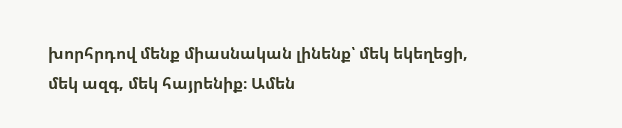խորհրդով մենք միասնական լինենք՝ մեկ եկեղեցի, մեկ ազգ, մեկ հայրենիք։ Ամեն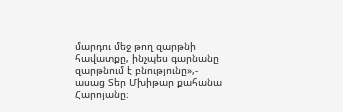մարդու մեջ թող զարթնի հավատքը, ինչպես գարնանը զարթնում է բնությունը»,- ասաց Տեր Մխիթար քահանա Հարոյանը։